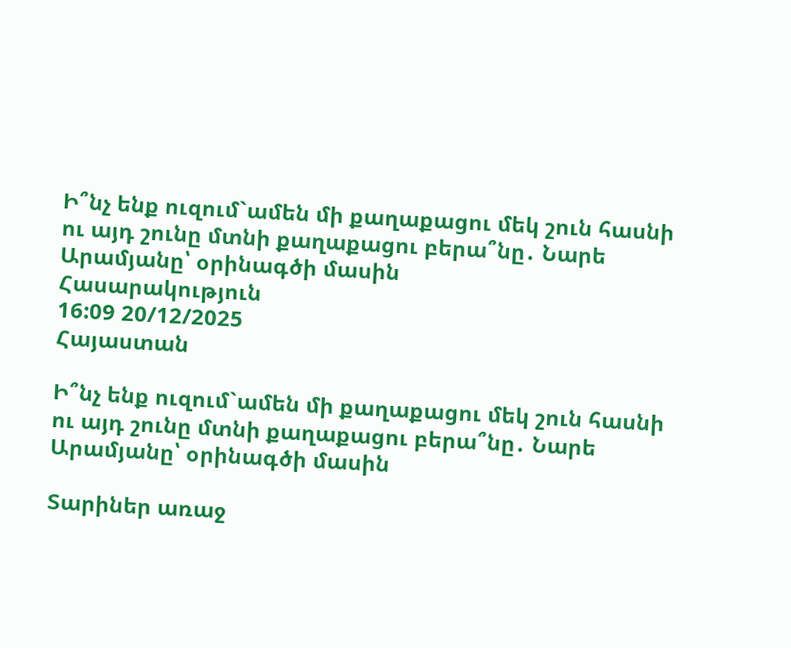Ի՞նչ ենք ուզում`ամեն մի քաղաքացու մեկ շուն հասնի ու այդ շունը մտնի քաղաքացու բերա՞նը․ Նարե Արամյանը՝ օրինագծի մասին
Հասարակություն
16:09 20/12/2025
Հայաստան

Ի՞նչ ենք ուզում`ամեն մի քաղաքացու մեկ շուն հասնի ու այդ շունը մտնի քաղաքացու բերա՞նը․ Նարե Արամյանը՝ օրինագծի մասին

Տարիներ առաջ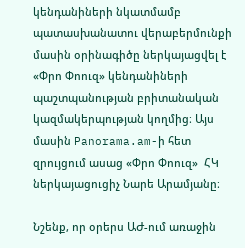կենդանիների նկատմամբ պատասխանատու վերաբերմունքի մասին օրինագիծը ներկայացվել է «Փրո Փոուզ» կենդանիների պաշտպանության բրիտանական կազմակերպության կողմից։ Այս մասին Panorama.am-ի հետ զրույցում ասաց «Փրո Փոուզ»  ՀԿ ներկայացուցիչ Նարե Արամյանը։

Նշենք, որ օրերս ԱԺ-ում առաջին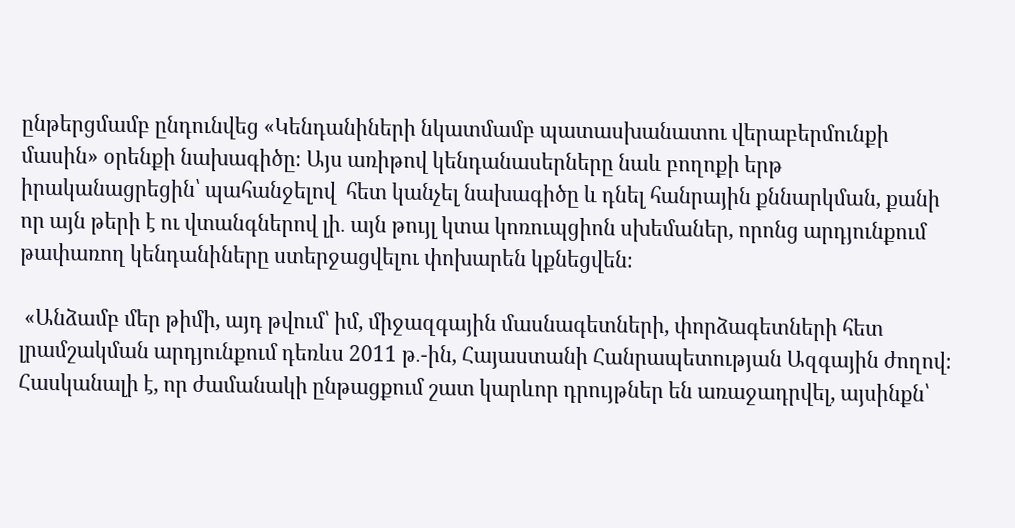ընթերցմամբ ընդունվեց «Կենդանիների նկատմամբ պատասխանատու վերաբերմունքի մասին» օրենքի նախագիծը։ Այս առիթով կենդանասերները նաև բողոքի երթ իրականացրեցին՝ պահանջելով  հետ կանչել նախագիծը և դնել հանրային քննարկման, քանի որ այն թերի է ու վտանգներով լի․ այն թույլ կտա կոռուպցիոն սխեմաներ, որոնց արդյունքում թափառող կենդանիները ստերջացվելու փոխարեն կքնեցվեն։

 «Անձամբ մեր թիմի, այդ թվում՝ իմ, միջազգային մասնագետների, փորձագետների հետ լրամշակման արդյունքում դեռևս 2011 թ․-ին, Հայաստանի Հանրապետության Ազգային ժողով։ Հասկանալի է, որ ժամանակի ընթացքում շատ կարևոր դրույթներ են առաջադրվել, այսինքն՝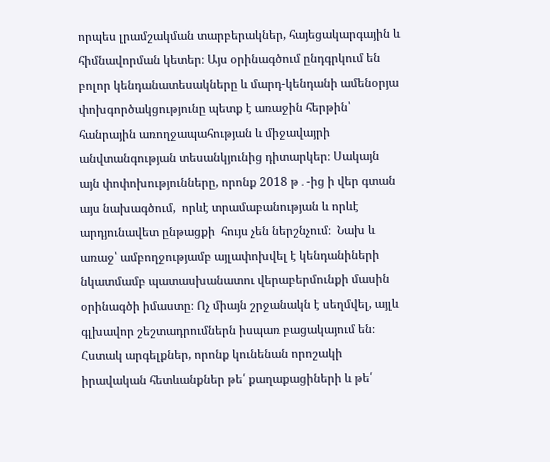որպես լրամշակման տարբերակներ, հայեցակարգային և հիմնավորման կետեր։ Այս օրինագծում ընդգրկում են բոլոր կենդանատեսակները և մարդ-կենդանի ամենօրյա փոխգործակցությունը պետք է առաջին հերթին՝ հանրային առողջապահության և միջավայրի անվտանգության տեսանկյունից դիտարկեր։ Սակայն այն փոփոխությունները, որոնք 2018 թ․-ից ի վեր գտան այս նախագծում,  որևէ տրամաբանության և որևէ արդյունավետ ընթացքի  հույս չեն ներշնչում։  Նախ և առաջ՝ ամբողջությամբ այլափոխվել է կենդանիների նկատմամբ պատասխանատու վերաբերմունքի մասին օրինագծի իմաստը։ Ոչ միայն շրջանակն է սեղմվել, այլև գլխավոր շեշտադրումներն իսպառ բացակայում են։ Հստակ արգելքներ, որոնք կունենան որոշակի իրավական հետևանքներ թե՛ քաղաքացիների և թե՛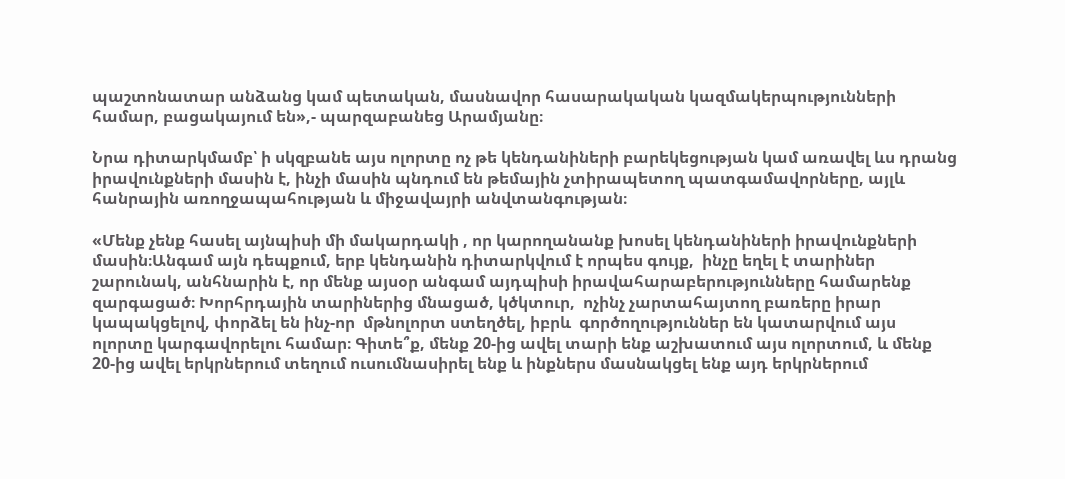պաշտոնատար անձանց կամ պետական, մասնավոր հասարակական կազմակերպությունների համար, բացակայում են»,- պարզաբանեց Արամյանը։

Նրա դիտարկմամբ՝ ի սկզբանե այս ոլորտը ոչ թե կենդանիների բարեկեցության կամ առավել ևս դրանց  իրավունքների մասին է, ինչի մասին պնդում են թեմային չտիրապետող պատգամավորները, այլև հանրային առողջապահության և միջավայրի անվտանգության։

«Մենք չենք հասել այնպիսի մի մակարդակի , որ կարողանանք խոսել կենդանիների իրավունքների մասին։Անգամ այն դեպքում, երբ կենդանին դիտարկվում է որպես գույք,  ինչը եղել է տարիներ շարունակ, անհնարին է, որ մենք այսօր անգամ այդպիսի իրավահարաբերությունները համարենք զարգացած։ Խորհրդային տարիներից մնացած, կծկտուր,  ոչինչ չարտահայտող բառերը իրար կապակցելով, փորձել են ինչ-որ  մթնոլորտ ստեղծել, իբրև  գործողություններ են կատարվում այս ոլորտը կարգավորելու համար։ Գիտե՞ք, մենք 20-ից ավել տարի ենք աշխատում այս ոլորտում, և մենք 20-ից ավել երկրներում տեղում ուսումնասիրել ենք և ինքներս մասնակցել ենք այդ երկրներում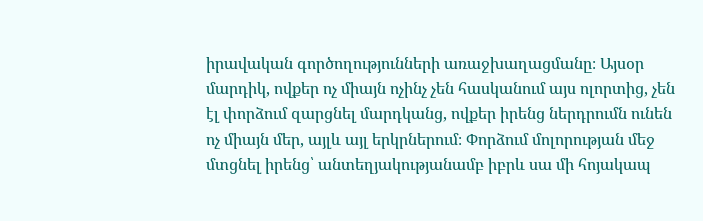իրավական գործողությունների առաջխաղացմանը։ Այսօր մարդիկ, ովքեր ոչ միայն ոչինչ չեն հասկանում այս ոլորտից, չեն էլ փորձում զարցնել մարդկանց, ովքեր իրենց ներդրումն ունեն ոչ միայն մեր, այլև այլ երկրներում։ Փորձում մոլորության մեջ մտցնել իրենց՝ անտեղյակությանամբ իբրև սա մի հոյակապ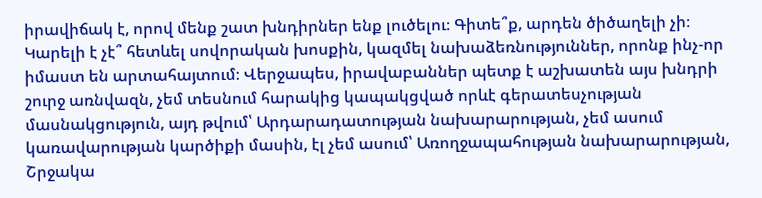իրավիճակ է, որով մենք շատ խնդիրներ ենք լուծելու։ Գիտե՞ք, արդեն ծիծաղելի չի։ Կարելի է չէ՞ հետևել սովորական խոսքին, կազմել նախաձեռնություններ, որոնք ինչ-որ իմաստ են արտահայտում։ Վերջապես, իրավաբաններ պետք է աշխատեն այս խնդրի շուրջ առնվազն, չեմ տեսնում հարակից կապակցված որևէ գերատեսչության մասնակցություն, այդ թվում՝ Արդարադատության նախարարության, չեմ ասում կառավարության կարծիքի մասին, էլ չեմ ասում՝ Առողջապահության նախարարության, Շրջակա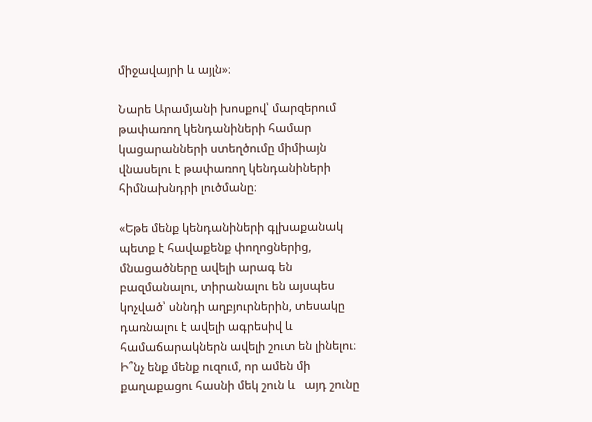միջավայրի և այլն»։

Նարե Արամյանի խոսքով՝ մարզերում թափառող կենդանիների համար կացարանների ստեղծումը միմիայն վնասելու է թափառող կենդանիների հիմնախնդրի լուծմանը։

«Եթե մենք կենդանիների գլխաքանակ պետք է հավաքենք փողոցներից, մնացածները ավելի արագ են բազմանալու, տիրանալու են այսպես կոչված՝ սննդի աղբյուրներին, տեսակը դառնալու է ավելի ագրեսիվ և համաճարակներն ավելի շուտ են լինելու։ Ի՞նչ ենք մենք ուզում, որ ամեն մի քաղաքացու հասնի մեկ շուն և   այդ շունը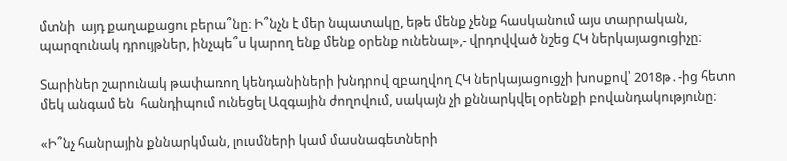մտնի  այդ քաղաքացու բերա՞նը։ Ի՞նչն է մեր նպատակը, եթե մենք չենք հասկանում այս տարրական, պարզունակ դրույթներ, ինչպե՞ս կարող ենք մենք օրենք ունենալ»,- վրդովված նշեց ՀԿ ներկայացուցիչը։

Տարիներ շարունակ թափառող կենդանիների խնդրով զբաղվող ՀԿ ներկայացուցչի խոսքով՝ 2018թ․-ից հետո մեկ անգամ են  հանդիպում ունեցել Ազգային ժողովում, սակայն չի քննարկվել օրենքի բովանդակությունը։

«Ի՞նչ հանրային քննարկման, լուսմների կամ մասնագետների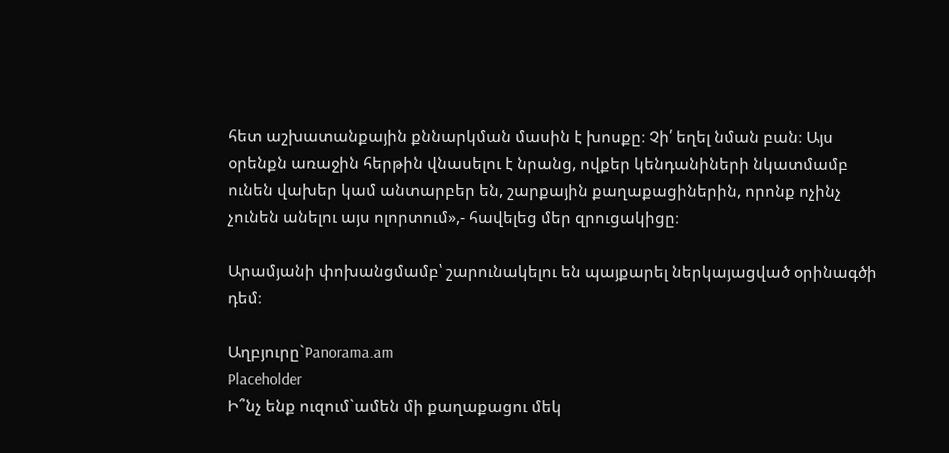հետ աշխատանքային քննարկման մասին է խոսքը։ Չի՛ եղել նման բան։ Այս օրենքն առաջին հերթին վնասելու է նրանց, ովքեր կենդանիների նկատմամբ ունեն վախեր կամ անտարբեր են, շարքային քաղաքացիներին, որոնք ոչինչ չունեն անելու այս ոլորտում»,- հավելեց մեր զրուցակիցը։

Արամյանի փոխանցմամբ՝ շարունակելու են պայքարել ներկայացված օրինագծի դեմ։

Աղբյուրը`Panorama.am
Placeholder
Ի՞նչ ենք ուզում`ամեն մի քաղաքացու մեկ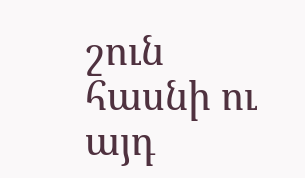շուն հասնի ու այդ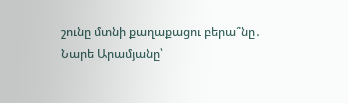շունը մտնի քաղաքացու բերա՞նը․ Նարե Արամյանը՝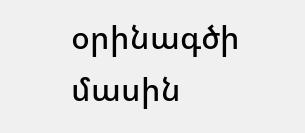օրինագծի մասին